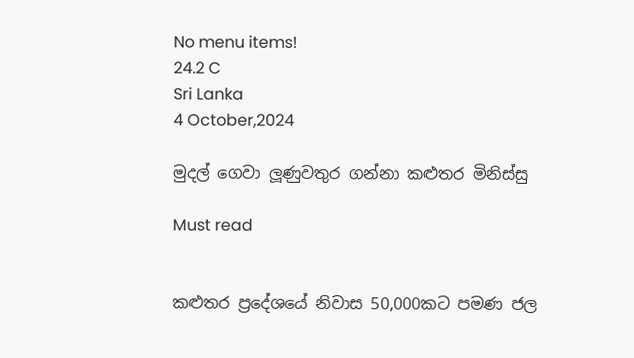No menu items!
24.2 C
Sri Lanka
4 October,2024

මුදල් ගෙවා ලූණුවතුර ගන්නා කළුතර මිනිස්සු

Must read


කළුතර ප්‍රදේශයේ නිවාස 50,000කට පමණ ජල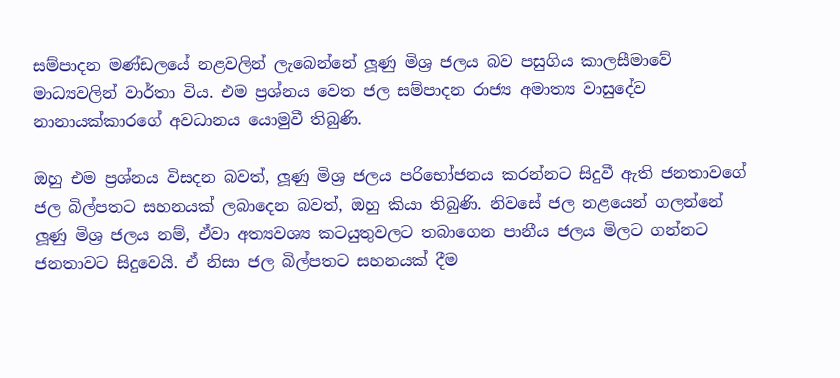සම්පාදන මණ්ඩලයේ නළවලින් ලැබෙන්නේ ලූණු මිශ්‍ර ජලය බව පසුගිය කාලසීමාවේ මාධ්‍යවලින් වාර්තා විය. එම ප්‍රශ්නය වෙත ජල සම්පාදන රාජ්‍ය අමාත්‍ය වාසුදේව නානායක්කාරගේ අවධානය යොමුවී තිබුණි.

ඔහු එම ප්‍රශ්නය විසදන බවත්, ලූණු මිශ්‍ර ජලය පරිභෝජනය කරන්නට සිදුවී ඇති ජනතාවගේ ජල බිල්පතට සහනයක් ලබාදෙන බවත්, ඔහු කියා තිබුණි. නිවසේ ජල නළයෙන් ගලන්නේ ලූණු මිශ්‍ර ජලය නම්, ඒවා අත්‍යවශ්‍ය කටයුතුවලට තබාගෙන පානීය ජලය මිලට ගන්නට ජනතාවට සිදුවෙයි. ඒ නිසා ජල බිල්පතට සහනයක් දීම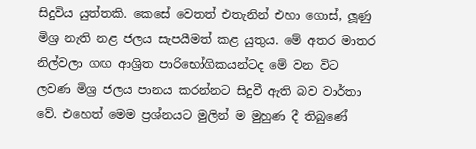සිදුවිය යුත්තකි. කෙසේ වෙතත් එතැනින් එහා ගොස්, ලූණු මිශ්‍ර නැති නළ ජලය සැපයීමත් කළ යුතුය. මේ අතර මාතර නිල්වලා ගඟ ආශ්‍රිත පාරිභෝගිකයන්ටද මේ වන විට ලවණ මිශ්‍ර ජලය පානය කරන්නට සිදුවී ඇති බව වාර්තා වේ. එහෙත් මෙම ප්‍රශ්නයට මුලින් ම මුහුණ දී තිබුණේ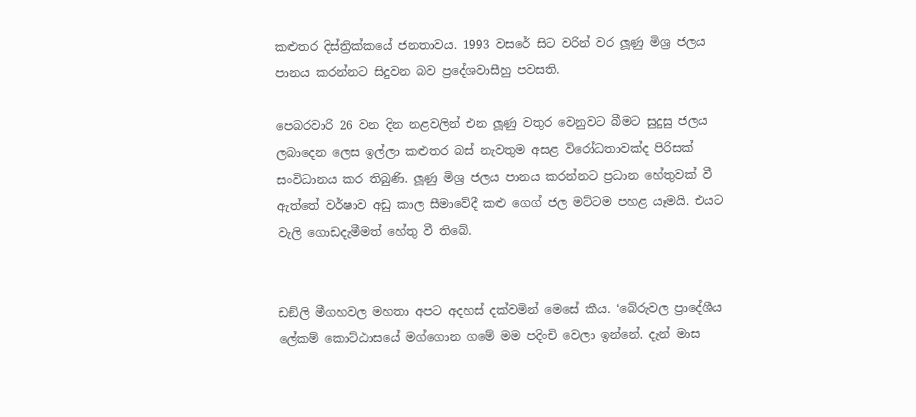කළුතර දිස්ත්‍රික්කයේ ජනතාවය. 1993 වසරේ සිට වරින් වර ලූණු මිශ්‍ර ජලය පානය කරන්නට සිදුවන බව ප්‍රදේශවාසීහු පවසති.

පෙබරවාරි 26 වන දින නළවලින් එන ලූණු වතුර වෙනුවට බීමට සුදුසු ජලය ලබාදෙන ලෙස ඉල්ලා කළුතර බස් නැවතුම අසළ විරෝධතාවක්ද පිරිසක් සංවිධානය කර තිබුණි. ලූණු මිශ්‍ර ජලය පානය කරන්නට ප්‍රධාන හේතුවක් වී ඇත්තේ වර්ෂාව අඩු කාල සීමාවේදී කළු ගෙග් ජල මට්ටම පහළ යෑමයි. එයට වැලි ගොඩදැමීමත් හේතු වී තිබේ.


ඩඞ්ලි මීගහවල මහතා අපට අදහස් දක්වමින් මෙසේ කීය. ‘බේරුවල ප්‍රාදේශීය ලේකම් කොට්ඨාසයේ මග්ගොන ගමේ මම පදිංචි වෙලා ඉන්නේ. දැන් මාස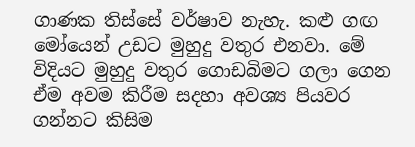ගාණක තිස්සේ වර්ෂාව නැහැ. කළු ගඟ මෝයෙන් උඩට මුහුදු වතුර එනවා. මේ විදියට මුහුදු වතුර ගොඩබිමට ගලා ගෙන ඒම අවම කිරීම සදහා අවශ්‍ය පියවර ගන්නට කිසිම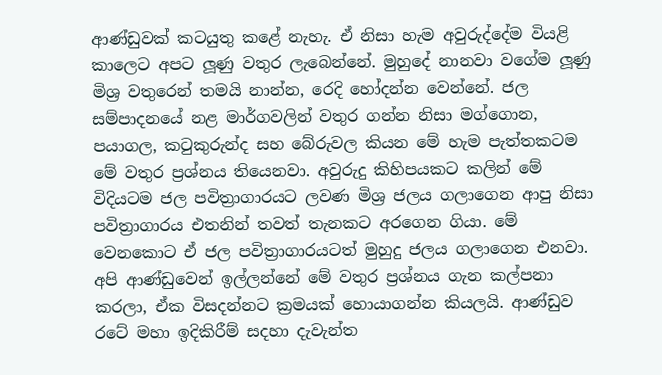ආණ්ඩුවක් කටයුතු කළේ නැහැ. ඒ නිසා හැම අවුරුද්දේම වියළි කාලෙට අපට ලූණු වතුර ලැබෙන්නේ. මුහුදේ නානවා වගේම ලූණු මිශ්‍ර වතුරෙන් තමයි නාන්න, රෙදි හෝදන්න වෙන්නේ. ජල සම්පාදනයේ නළ මාර්ගවලින් වතුර ගන්න නිසා මග්ගොන, පයාගල, කටුකුරුන්ද සහ බේරුවල කියන මේ හැම පැත්තකටම මේ වතුර ප්‍රශ්නය තියෙනවා. අවුරුදු කිහිපයකට කලින් මේ විදියටම ජල පවිත්‍රාගාරයට ලවණ මිශ්‍ර ජලය ගලාගෙන ආපු නිසා පවිත්‍රාගාරය එතනින් තවත් තැනකට අරගෙන ගියා. මේ වෙනකොට ඒ ජල පවිත්‍රාගාරයටත් මුහුදු ජලය ගලාගෙන එනවා. අපි ආණ්ඩුවෙන් ඉල්ලන්නේ මේ වතුර ප්‍රශ්නය ගැන කල්පනා කරලා, ඒක විසදන්නට ක්‍රමයක් හොයාගන්න කියලයි. ආණ්ඩුව රටේ මහා ඉදිකිරීම් සදහා දැවැන්ත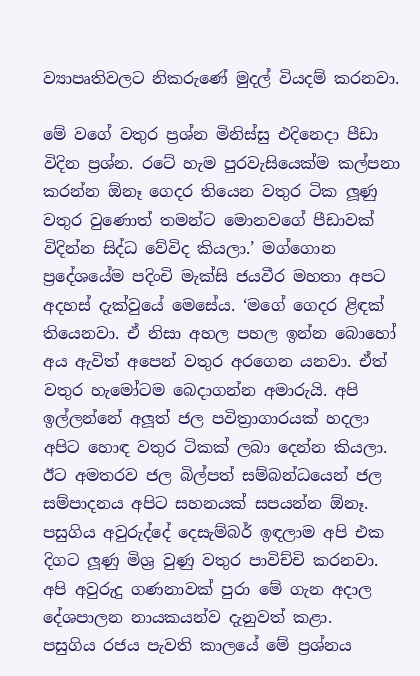ව්‍යාපෘතිවලට නිකරුණේ මුදල් වියදම් කරනවා.

මේ වගේ වතුර ප්‍රශ්න මිනිස්සු එදිනෙදා පීඩා විදින ප්‍රශ්න. රටේ හැම පුරවැසියෙක්ම කල්පනා කරන්න ඕනෑ ගෙදර තියෙන වතුර ටික ලූණු වතුර වුණොත් තමන්ට මොනවගේ පීඩාවක් විදින්න සිද්ධ වේවිද කියලා.’ මග්ගොන ප්‍රදේශයේම පදිංචි මැක්සි ජයවීර මහතා අපට අදහස් දැක්වුයේ මෙසේය. ‘මගේ ගෙදර ළිඳක් තියෙනවා. ඒ නිසා අහල පහල ඉන්න බොහෝ අය ඇවිත් අපෙන් වතුර අරගෙන යනවා. ඒත් වතුර හැමෝටම බෙදාගන්න අමාරුයි. අපි ඉල්ලන්නේ අලූත් ජල පවිත්‍රාගාරයක් හදලා අපිට හොඳ වතුර ටිකක් ලබා දෙන්න කියලා. ඊට අමතරව ජල බිල්පත් සම්බන්ධයෙන් ජල සම්පාදනය අපිට සහනයක් සපයන්න ඕනෑ. පසුගිය අවුරුද්දේ දෙසැම්බර් ඉඳලාම අපි එක දිගට ලූණු මිශ්‍ර වුණු වතුර පාවිච්චි කරනවා. අපි අවුරුදු ගණනාවක් පුරා මේ ගැන අදාල දේශපාලන නායකයන්ව දැනුවත් කළා.
පසුගිය රජය පැවති කාලයේ මේ ප්‍රශ්නය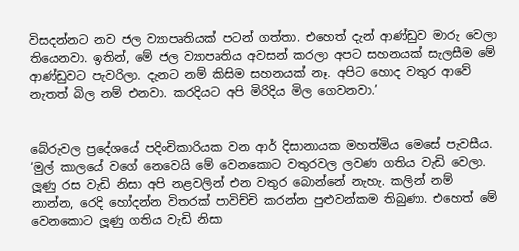විසදන්නට නව ජල ව්‍යාපෘතියක් පටන් ගත්තා. එහෙත් දැන් ආණ්ඩුව මාරු වෙලා තියෙනවා. ඉතින්, මේ ජල ව්‍යාපෘතිය අවසන් කරලා අපට සහනයක් සැලසීම මේ ආණ්ඩුවට පැවරිලා. දැනට නම් කිසිම සහනයක් නෑ. අපිට හොද වතුර ආවේ නැතත් බිල නම් එනවා. කරදියට අපි මිරිදිය මිල ගෙවනවා.’


බේරුවල ප්‍රදේශයේ පදිංචිකාරියක වන ආර් දිසානායක මහත්මිය මෙසේ පැවසීය. ‘මුල් කාලයේ වගේ නෙවෙයි මේ වෙනකොට වතුරවල ලවණ ගතිය වැඩි වෙලා. ලූණු රස වැඩි නිසා අපි නළවලින් එන වතුර බොන්නේ නැහැ. කලින් නම් නාන්න, රෙදි හෝදන්න විතරක් පාවිච්චි කරන්න පුළුවන්කම තිබුණා. එහෙත් මේ වෙනකොට ලූණු ගතිය වැඩි නිසා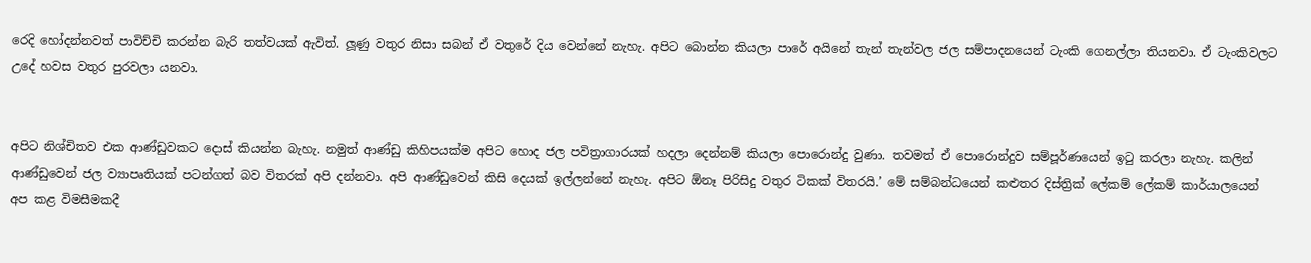රෙදි හෝදන්නවත් පාවිච්චි කරන්න බැරි තත්වයක් ඇවිත්. ලූණු වතුර නිසා සබන් ඒ වතුරේ දිය වෙන්නේ නැහැ. අපිට බොන්න කියලා පාරේ අයිනේ තැන් තැන්වල ජල සම්පාදනයෙන් ටැංකි ගෙනල්ලා තියනවා. ඒ ටැංකිවලට උදේ හවස වතුර පුරවලා යනවා.


අපිට නිශ්චිතව එක ආණ්ඩුවකට දොස් කියන්න බැහැ. නමුත් ආණ්ඩු කිහිපයක්ම අපිට හොද ජල පවිත්‍රාගාරයක් හදලා දෙන්නම් කියලා පොරොන්දු වුණා. තවමත් ඒ පොරොන්දුව සම්පූර්ණයෙන් ඉටු කරලා නැහැ. කලින් ආණ්ඩුවෙන් ජල ව්‍යාපෘතියක් පටන්ගත් බව විතරක් අපි දන්නවා. අපි ආණ්ඩුවෙන් කිසි දෙයක් ඉල්ලන්නේ නැහැ. අපිට ඕනෑ පිරිසිදු වතුර ටිකක් විතරයි.’ මේ සම්බන්ධයෙන් කළුතර දිස්ත්‍රික් ලේකම් ලේකම් කාර්යාලයෙන් අප කළ විමසීමකදී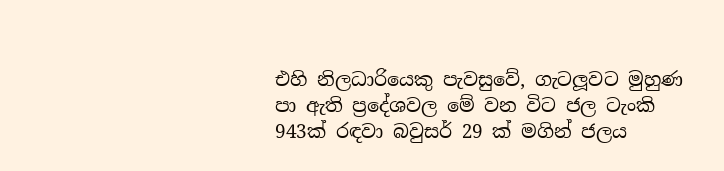එහි නිලධාරියෙකු පැවසුවේ, ගැටලූවට මුහුණ පා ඇති ප්‍රදේශවල මේ වන විට ජල ටැංකි 943ක් රඳවා බවුසර් 29 ක් මගින් ජලය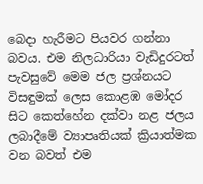බෙදා හැරීමට පියවර ගන්නා බවය. එම නිලධාරියා වැඩිදුරටත් පැවසුවේ මෙම ජල ප්‍රශ්නයට විසඳුමක් ලෙස කොළඹ මෝදර සිට කෙත්හේන දක්වා නළ ජලය ලබාදීමේ ව්‍යාපෘතියක් ක්‍රියාත්මක වන බවත් එම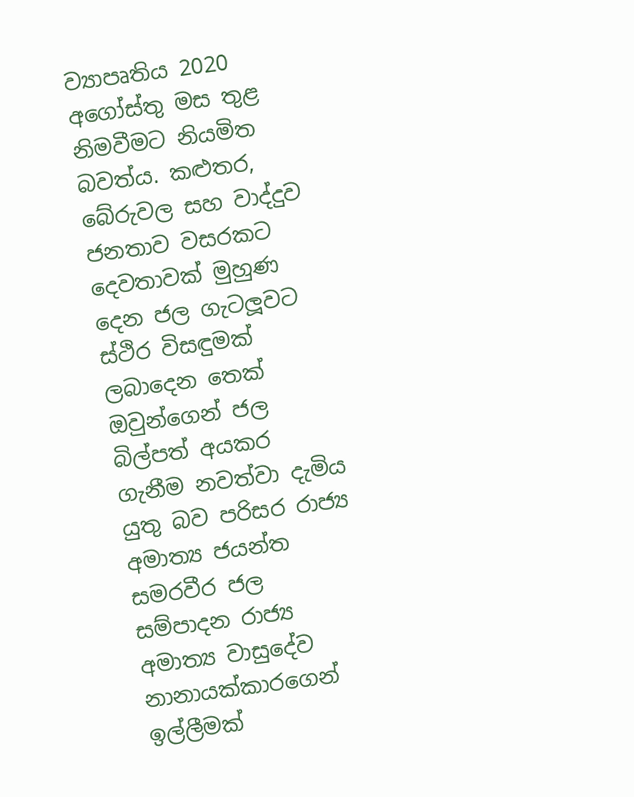ව්‍යාපෘතිය 2020 අගෝස්තු මස තුළ නිමවීමට නියමිත බවත්ය. කළුතර, බේරුවල සහ වාද්දුව ජනතාව වසරකට දෙවතාවක් මුහුණ දෙන ජල ගැටලූවට ස්ථිර විසඳුමක් ලබාදෙන තෙක් ඔවුන්ගෙන් ජල බිල්පත් අයකර ගැනීම නවත්වා දැමිය යුතු බව පරිසර රාජ්‍ය අමාත්‍ය ජයන්ත සමරවීර ජල සම්පාදන රාජ්‍ය අමාත්‍ය වාසුදේව නානායක්කාරගෙන් ඉල්ලීමක්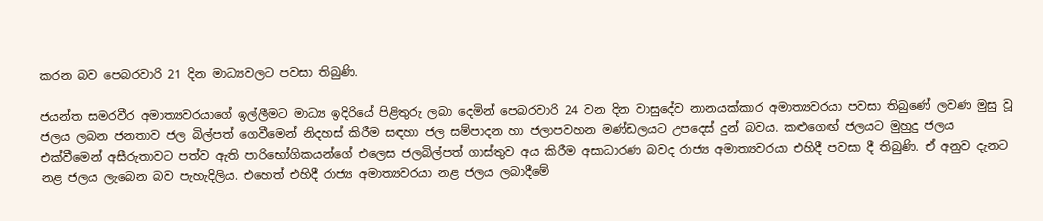කරන බව පෙබරවාරි 21 දින මාධ්‍යවලට පවසා තිබුණි.

ජයන්ත සමරවීර අමාත්‍යවරයාගේ ඉල්ලීමට මාධ්‍ය ඉදිරියේ පිළිතුරු ලබා දෙමින් පෙබරවාරි 24 වන දින වාසුදේව නානයක්කාර අමාත්‍යවරයා පවසා තිබුණේ ලවණ මුසු වූ ජලය ලබන ජනතාව ජල බිල්පත් ගෙවීමෙන් නිදහස් කිරීම සඳහා ජල සම්පාදන හා ජලාපවහන මණ්ඩලයට උපදෙස් දුන් බවය. කළුගෙඟ් ජලයට මුහුදු ජලය එක්වීමෙන් අසීරුතාවට පත්ව ඇති පාරිභෝගිකයන්ගේ එලෙස ජලබිල්පත් ගාස්තුව අය කිරීම අසාධාරණ බවද රාජ්‍ය අමාත්‍යවරයා එහිදී පවසා දී තිබුණි. ඒ අනුව දැනට නළ ජලය ලැබෙන බව පැහැදිලිය. එහෙත් එහිදී රාජ්‍ය අමාත්‍යවරයා නළ ජලය ලබාදීමේ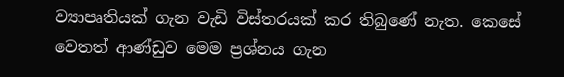ව්‍යාපෘතියක් ගැන වැඩි විස්තරයක් කර තිබුණේ නැත. කෙසේ වෙතත් ආණ්ඩුව මෙම ප්‍රශ්නය ගැන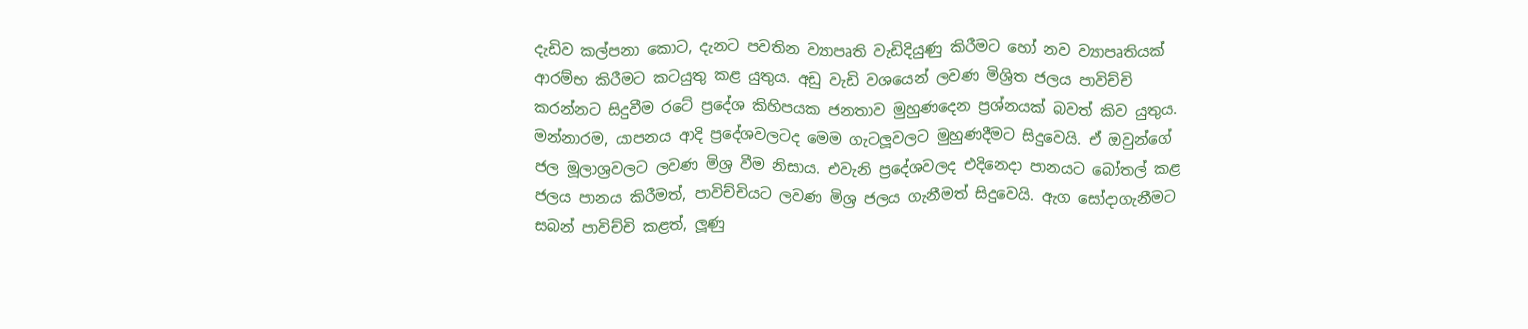දැඩිව කල්පනා කොට, දැනට පවතින ව්‍යාපෘති වැඩිදියුණු කිරීමට හෝ නව ව්‍යාපෘතියක් ආරම්භ කිරීමට කටයුතු කළ යුතුය. අඩු වැඩි වශයෙන් ලවණ මිශ්‍රිත ජලය පාවිච්චි කරන්නට සිදුවීම රටේ ප්‍රදේශ කිහිපයක ජනතාව මුහුණදෙන ප්‍රශ්නයක් බවත් කිව යුතුය. මන්නාරම, යාපනය ආදි ප්‍රදේශවලටද මෙම ගැටලූවලට මුහුණදීමට සිදුවෙයි. ඒ ඔවුන්ගේ ජල මූලාශ්‍රවලට ලවණ මිශ්‍ර වීම නිසාය. එවැනි ප්‍රදේශවලද එදිනෙදා පානයට බෝතල් කළ ජලය පානය කිරීමත්, පාවිච්චියට ලවණ මිශ්‍ර ජලය ගැනීමත් සිදුවෙයි. ඇග සෝදාගැනීමට සබන් පාවිච්චි කළත්, ලූණු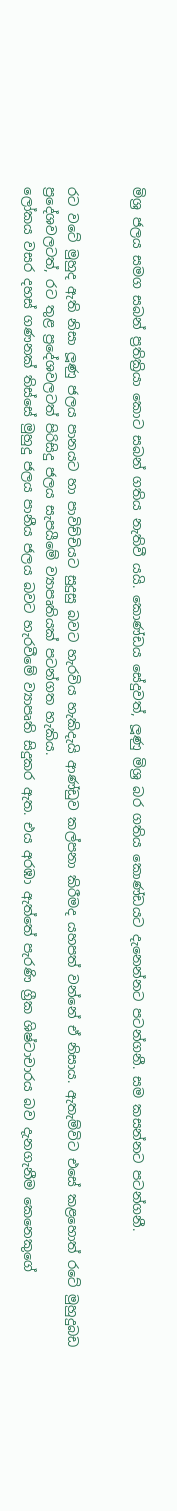මිශ්‍ර ජලය සමග සබන් ප්‍රතික්‍රියා කොට සබන් ගතිය නැතිවී යයි. කොණ්ඩය සේදුවත්, ලූණු මිශ්‍ර බර ගතිය කොණ්ඩයට දැනෙන්නට පටන්ගනී. සම කසන්නට පටන්ගනී.


රට වටේ මුහුද ඇති නිසා ලූණු ජලය පානයට හා පාවිච්චියට සුදුසු බවට හැරවිය හැකිදැයි ආණ්ඩුව කල්පනා කිරීමද යහපත් වන්නේ ඒ නිසාය. ඇතැම්විට එසේ කළහොත් රටේ මුහුදුබඩ ප්‍රදේශවලටත්, රට තුළ ප්‍රදේශවලටත් පිරිසිදු ජලය සැපයීමේ ව්‍යාපෘතියක් පටන්ගත හැකිය.
ලෝකය වසර දහස් ගණනක් තිස්සේ මුහුදු ජලය පානීය ජලය බවට හැරවීමේ ව්‍යාපෘති සිදුකර ඇත. එය අරඹා ඇත්තේ පැරණි ග්‍රීක ශිෂ්ටාචාරය බව දැනගැනීම කෙනෙකුගේ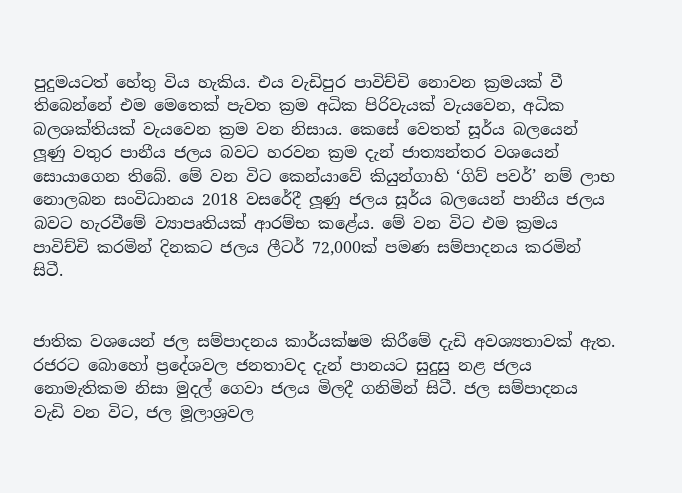පුදුමයටත් හේතු විය හැකිය. එය වැඩිපුර පාවිච්චි නොවන ක්‍රමයක් වී තිබෙන්නේ එම මෙතෙක් පැවත ක්‍රම අධික පිරිවැයක් වැයවෙන, අධික බලශක්තියක් වැයවෙන ක්‍රම වන නිසාය. කෙසේ වෙතත් සූර්ය බලයෙන් ලූණු වතුර පානීය ජලය බවට හරවන ක්‍රම දැන් ජාත්‍යන්තර වශයෙන් සොයාගෙන තිබේ. මේ වන විට කෙන්යාවේ කියුන්ගාහි ‘ගිව් පවර්’ නම් ලාභ නොලබන සංවිධානය 2018 වසරේදී ලූණු ජලය සූර්ය බලයෙන් පානීය ජලය බවට හැරවීමේ ව්‍යාපෘතියක් ආරම්භ කළේය. මේ වන විට එම ක්‍රමය පාවිච්චි කරමින් දිනකට ජලය ලීටර් 72,000ක් පමණ සම්පාදනය කරමින් සිටී.


ජාතික වශයෙන් ජල සම්පාදනය කාර්යක්ෂම කිරීමේ දැඩි අවශ්‍යතාවක් ඇත. රජරට බොහෝ ප්‍රදේශවල ජනතාවද දැන් පානයට සුදුසු නළ ජලය නොමැතිකම නිසා මුදල් ගෙවා ජලය මිලදී ගනිමින් සිටී. ජල සම්පාදනය වැඩි වන විට, ජල මූලාශ්‍රවල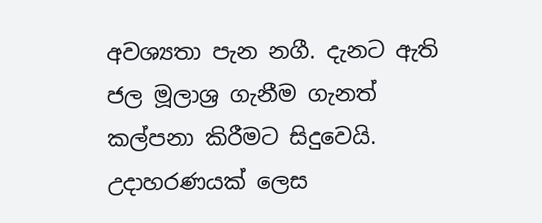අවශ්‍යතා පැන නගී. දැනට ඇති ජල මූලාශ්‍ර ගැනීම ගැනත් කල්පනා කිරීමට සිදුවෙයි. උදාහරණයක් ලෙස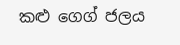කළු ගෙග් ජලය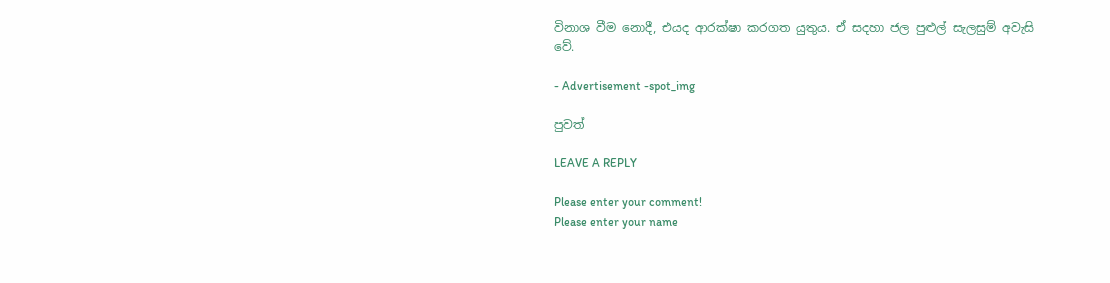විනාශ වීම නොදී, එයද ආරක්ෂා කරගත යුතුය. ඒ සදහා ජල පුළුල් සැලසුම් අවැසි වේ.

- Advertisement -spot_img

පුවත්

LEAVE A REPLY

Please enter your comment!
Please enter your name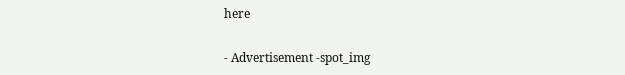here

- Advertisement -spot_img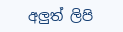අලුත් ලිපි